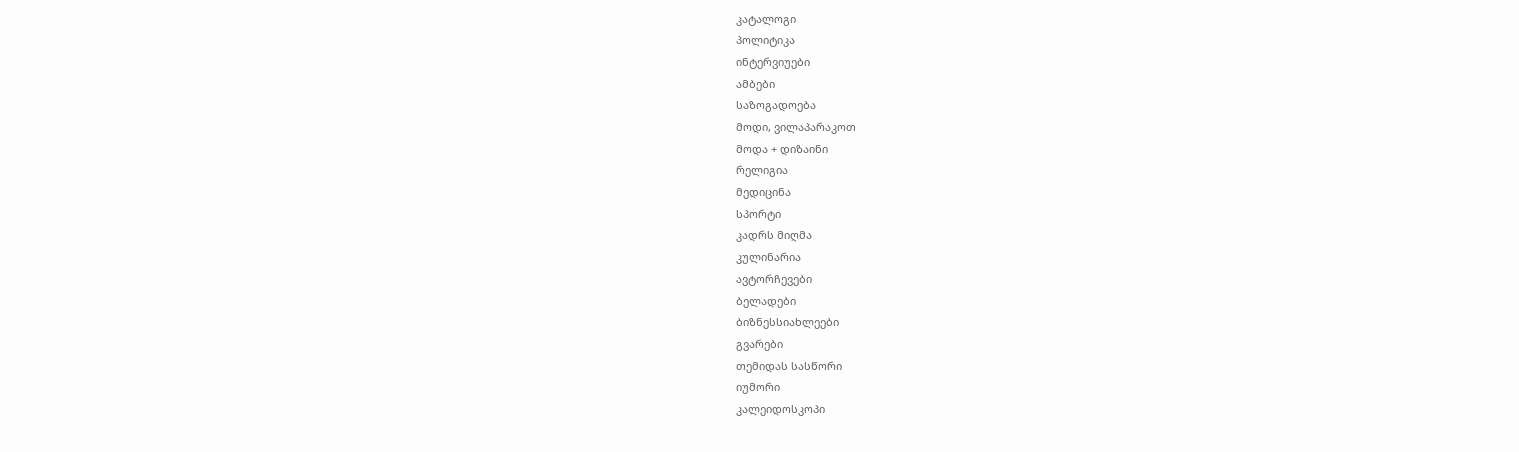კატალოგი
პოლიტიკა
ინტერვიუები
ამბები
საზოგადოება
მოდი, ვილაპარაკოთ
მოდა + დიზაინი
რელიგია
მედიცინა
სპორტი
კადრს მიღმა
კულინარია
ავტორჩევები
ბელადები
ბიზნესსიახლეები
გვარები
თემიდას სასწორი
იუმორი
კალეიდოსკოპი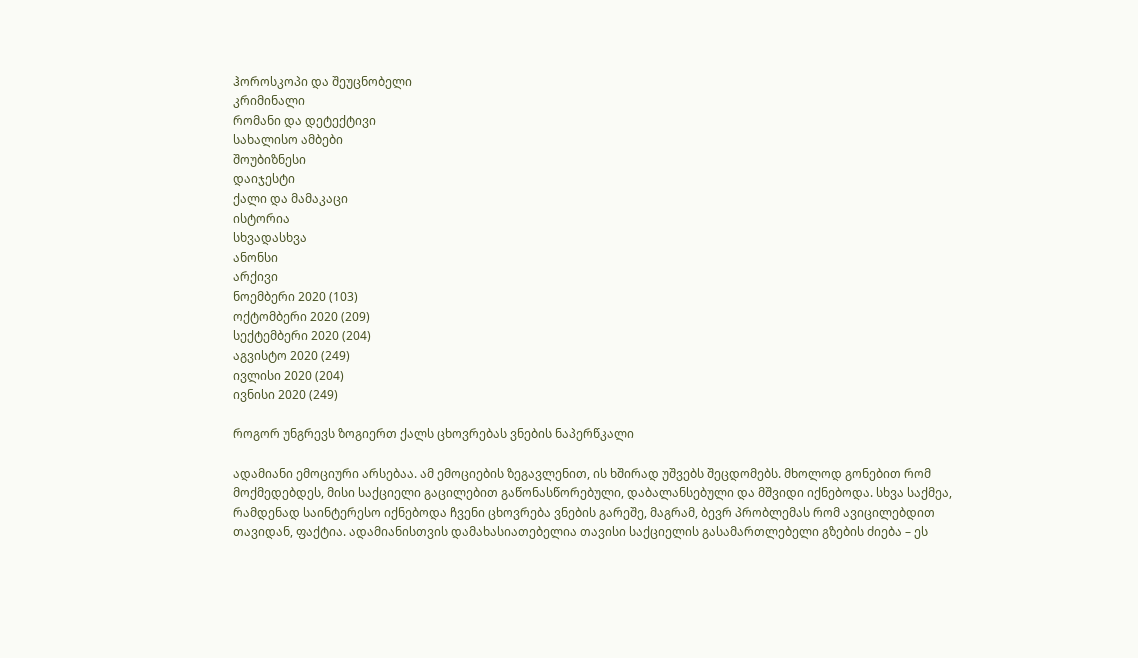ჰოროსკოპი და შეუცნობელი
კრიმინალი
რომანი და დეტექტივი
სახალისო ამბები
შოუბიზნესი
დაიჯესტი
ქალი და მამაკაცი
ისტორია
სხვადასხვა
ანონსი
არქივი
ნოემბერი 2020 (103)
ოქტომბერი 2020 (209)
სექტემბერი 2020 (204)
აგვისტო 2020 (249)
ივლისი 2020 (204)
ივნისი 2020 (249)

როგორ უნგრევს ზოგიერთ ქალს ცხოვრებას ვნების ნაპერწკალი

ადამიანი ემოციური არსებაა. ამ ემოციების ზეგავლენით, ის ხშირად უშვებს შეცდომებს. მხოლოდ გონებით რომ მოქმედებდეს, მისი საქციელი გაცილებით გაწონასწორებული, დაბალანსებული და მშვიდი იქნებოდა. სხვა საქმეა, რამდენად საინტერესო იქნებოდა ჩვენი ცხოვრება ვნების გარეშე, მაგრამ, ბევრ პრობლემას რომ ავიცილებდით თავიდან, ფაქტია. ადამიანისთვის დამახასიათებელია თავისი საქციელის გასამართლებელი გზების ძიება – ეს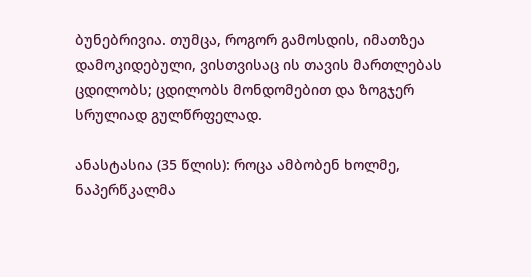ბუნებრივია. თუმცა, როგორ გამოსდის, იმათზეა დამოკიდებული, ვისთვისაც ის თავის მართლებას ცდილობს; ცდილობს მონდომებით და ზოგჯერ სრულიად გულწრფელად.

ანასტასია (35 წლის): როცა ამბობენ ხოლმე, ნაპერწკალმა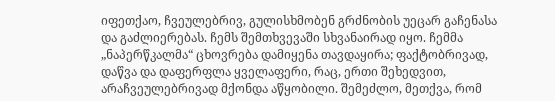იფეთქაო, ჩვეულებრივ, გულისხმობენ გრძნობის უეცარ გაჩენასა და გაძლიერებას. ჩემს შემთხვევაში სხვანაირად იყო. ჩემმა „ნაპერწკალმა“ ცხოვრება დამიყენა თავდაყირა; ფაქტობრივად, დაწვა და დაფერფლა ყველაფერი, რაც, ერთი შეხედვით, არაჩვეულებრივად მქონდა აწყობილი. შემეძლო, მეთქვა, რომ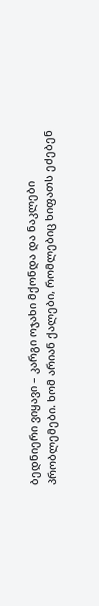ბედნიერი ვიყავი – კარგი ოჯახი მქონდა და ნაკლები პრობლემები. ხომ არიან ქალები, რომლებიც ხიფათს ეძებენ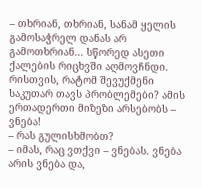– თხრიან, თხრიან, სანამ ყელის გამოსაჭრელ დანას არ გამოთხრიან... სწორედ ასეთი ქალების რიცხვში აღმოვჩნდი. რისთვის, რატომ შევუქმენი საკუთარ თავს პრობლემები? ამის ერთადერთი მიზეზი არსებობს – ვნება!
– რას გულისხმობთ?
– იმას, რაც ვთქვი – ვნებას. ვნება არის ვნება და,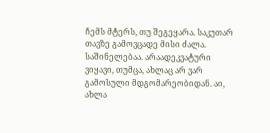ჩემს მტერს, თუ შეგეყარა. საკუთარ თავზე გამოვცადე მისი ძალა. საშინელებაა. არაადეკვატური ვიყავი, თუმცა, ახლაც არ ვარ გამოსული მდგომარეობიდან. აი, ახლა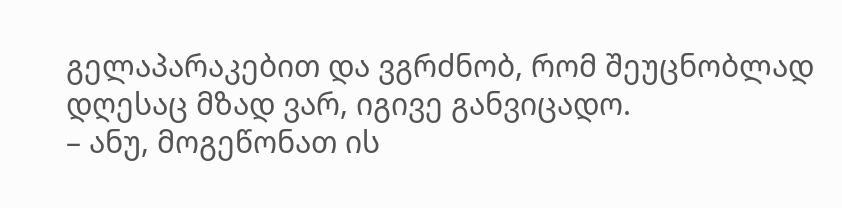გელაპარაკებით და ვგრძნობ, რომ შეუცნობლად დღესაც მზად ვარ, იგივე განვიცადო.
– ანუ, მოგეწონათ ის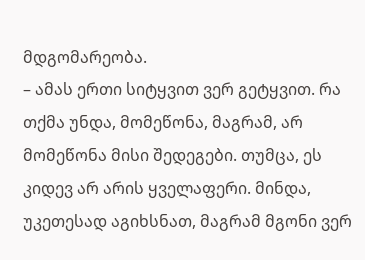მდგომარეობა.
– ამას ერთი სიტყვით ვერ გეტყვით. რა თქმა უნდა, მომეწონა, მაგრამ, არ მომეწონა მისი შედეგები. თუმცა, ეს კიდევ არ არის ყველაფერი. მინდა, უკეთესად აგიხსნათ, მაგრამ მგონი ვერ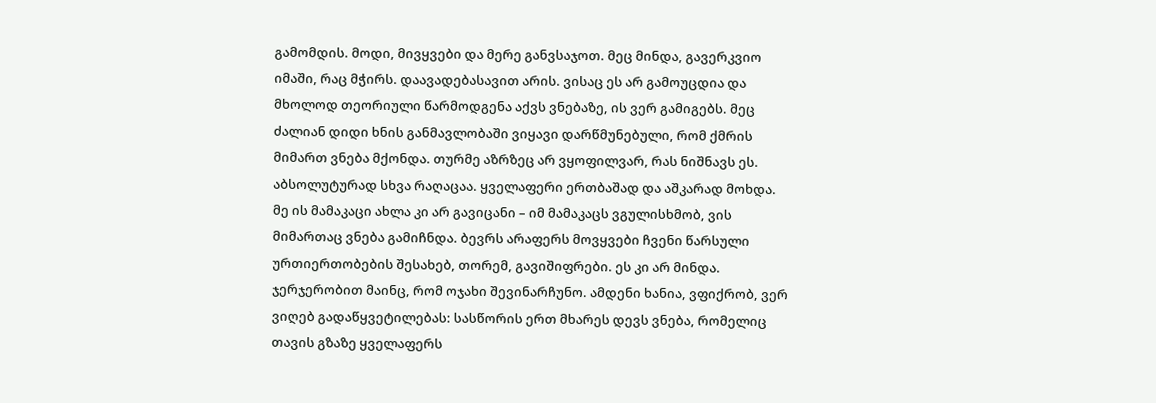გამომდის. მოდი, მივყვები და მერე განვსაჯოთ. მეც მინდა, გავერკვიო იმაში, რაც მჭირს. დაავადებასავით არის. ვისაც ეს არ გამოუცდია და მხოლოდ თეორიული წარმოდგენა აქვს ვნებაზე, ის ვერ გამიგებს. მეც ძალიან დიდი ხნის განმავლობაში ვიყავი დარწმუნებული, რომ ქმრის მიმართ ვნება მქონდა. თურმე აზრზეც არ ვყოფილვარ, რას ნიშნავს ეს. აბსოლუტურად სხვა რაღაცაა. ყველაფერი ერთბაშად და აშკარად მოხდა. მე ის მამაკაცი ახლა კი არ გავიცანი – იმ მამაკაცს ვგულისხმობ, ვის მიმართაც ვნება გამიჩნდა. ბევრს არაფერს მოვყვები ჩვენი წარსული ურთიერთობების შესახებ, თორემ, გავიშიფრები. ეს კი არ მინდა. ჯერჯერობით მაინც, რომ ოჯახი შევინარჩუნო. ამდენი ხანია, ვფიქრობ, ვერ ვიღებ გადაწყვეტილებას: სასწორის ერთ მხარეს დევს ვნება, რომელიც თავის გზაზე ყველაფერს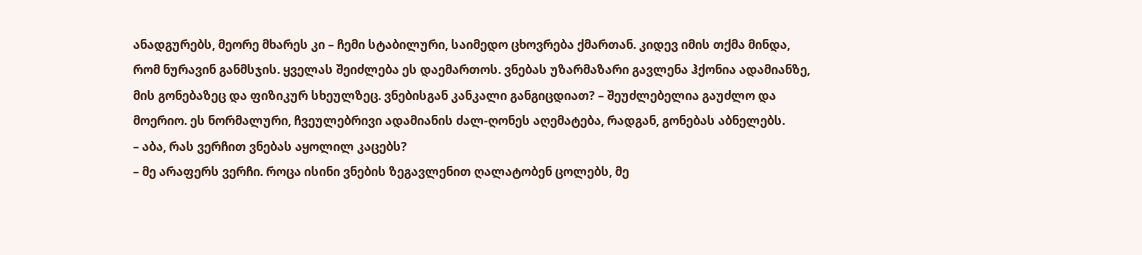ანადგურებს, მეორე მხარეს კი – ჩემი სტაბილური, საიმედო ცხოვრება ქმართან. კიდევ იმის თქმა მინდა, რომ ნურავინ განმსჯის. ყველას შეიძლება ეს დაემართოს. ვნებას უზარმაზარი გავლენა ჰქონია ადამიანზე, მის გონებაზეც და ფიზიკურ სხეულზეც. ვნებისგან კანკალი განგიცდიათ? – შეუძლებელია გაუძლო და მოერიო. ეს ნორმალური, ჩვეულებრივი ადამიანის ძალ-ღონეს აღემატება, რადგან, გონებას აბნელებს.
– აბა, რას ვერჩით ვნებას აყოლილ კაცებს?
– მე არაფერს ვერჩი. როცა ისინი ვნების ზეგავლენით ღალატობენ ცოლებს, მე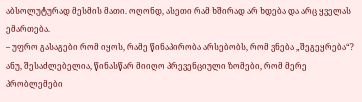აბსოლუტურად მესმის მათი. ოღონდ, ასეთი რამ ხშირად არ ხდება და არც ყველას ემართება.
– უფრო გასაგები რომ იყოს, რამე წინაპირობა არსებობს, რომ ვნება „შეგეყრება“? ანუ, შესაძლებელია, წინასწარ მიიღო პრევენციული ზომები, რომ მერე პრობლემები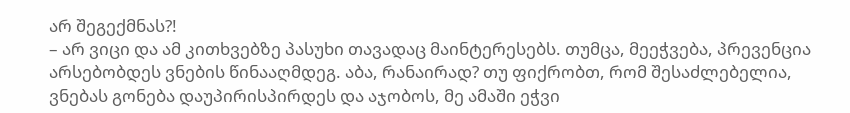არ შეგექმნას?!
– არ ვიცი და ამ კითხვებზე პასუხი თავადაც მაინტერესებს. თუმცა, მეეჭვება, პრევენცია არსებობდეს ვნების წინააღმდეგ. აბა, რანაირად? თუ ფიქრობთ, რომ შესაძლებელია, ვნებას გონება დაუპირისპირდეს და აჯობოს, მე ამაში ეჭვი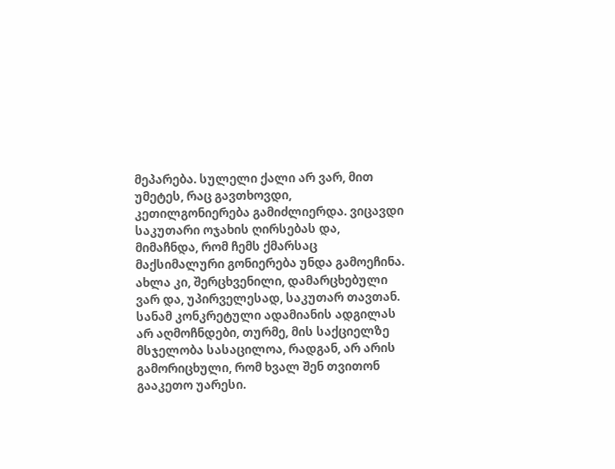მეპარება. სულელი ქალი არ ვარ, მით უმეტეს, რაც გავთხოვდი, კეთილგონიერება გამიძლიერდა. ვიცავდი საკუთარი ოჯახის ღირსებას და, მიმაჩნდა, რომ ჩემს ქმარსაც მაქსიმალური გონიერება უნდა გამოეჩინა. ახლა კი, შერცხვენილი, დამარცხებული ვარ და, უპირველესად, საკუთარ თავთან. სანამ კონკრეტული ადამიანის ადგილას არ აღმოჩნდები, თურმე, მის საქციელზე მსჯელობა სასაცილოა, რადგან, არ არის გამორიცხული, რომ ხვალ შენ თვითონ გააკეთო უარესი.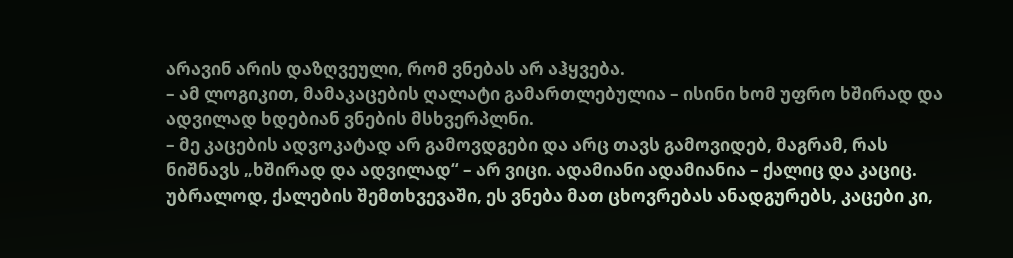არავინ არის დაზღვეული, რომ ვნებას არ აჰყვება.
– ამ ლოგიკით, მამაკაცების ღალატი გამართლებულია – ისინი ხომ უფრო ხშირად და ადვილად ხდებიან ვნების მსხვერპლნი.
– მე კაცების ადვოკატად არ გამოვდგები და არც თავს გამოვიდებ, მაგრამ, რას ნიშნავს „ხშირად და ადვილად“ – არ ვიცი. ადამიანი ადამიანია – ქალიც და კაციც. უბრალოდ, ქალების შემთხვევაში, ეს ვნება მათ ცხოვრებას ანადგურებს, კაცები კი,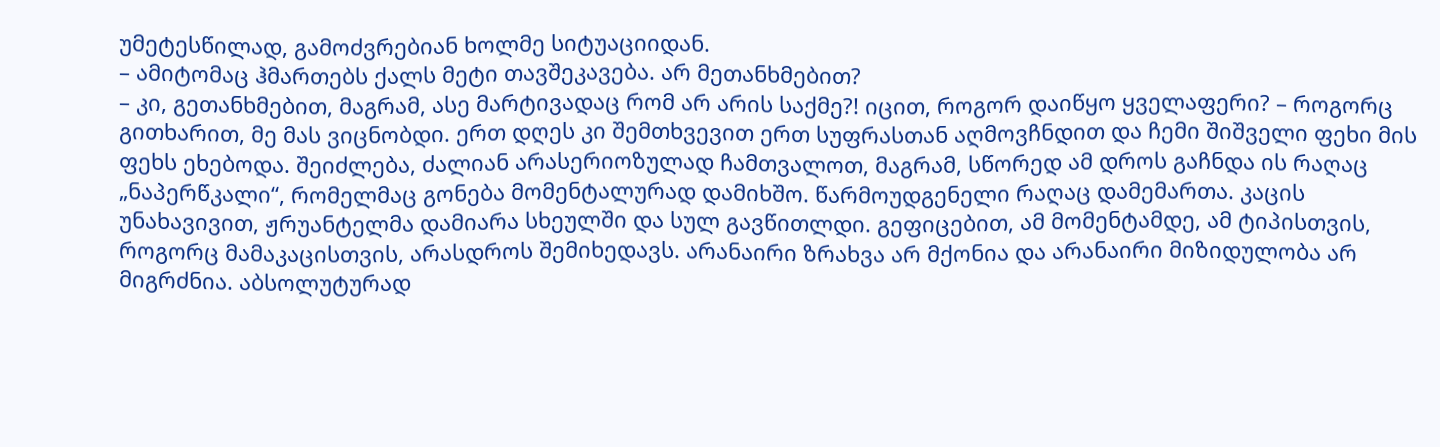უმეტესწილად, გამოძვრებიან ხოლმე სიტუაციიდან.
– ამიტომაც ჰმართებს ქალს მეტი თავშეკავება. არ მეთანხმებით?
– კი, გეთანხმებით, მაგრამ, ასე მარტივადაც რომ არ არის საქმე?! იცით, როგორ დაიწყო ყველაფერი? – როგორც გითხარით, მე მას ვიცნობდი. ერთ დღეს კი შემთხვევით ერთ სუფრასთან აღმოვჩნდით და ჩემი შიშველი ფეხი მის ფეხს ეხებოდა. შეიძლება, ძალიან არასერიოზულად ჩამთვალოთ, მაგრამ, სწორედ ამ დროს გაჩნდა ის რაღაც „ნაპერწკალი“, რომელმაც გონება მომენტალურად დამიხშო. წარმოუდგენელი რაღაც დამემართა. კაცის უნახავივით, ჟრუანტელმა დამიარა სხეულში და სულ გავწითლდი. გეფიცებით, ამ მომენტამდე, ამ ტიპისთვის, როგორც მამაკაცისთვის, არასდროს შემიხედავს. არანაირი ზრახვა არ მქონია და არანაირი მიზიდულობა არ მიგრძნია. აბსოლუტურად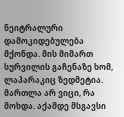ნეიტრალური დამოკიდებულება მქონდა. მის მიმართ სურვილის გაჩენაზე ხომ, ლაპარაკიც ზედმეტია. მართლა არ ვიცი, რა მოხდა. აქამდე მსგავსი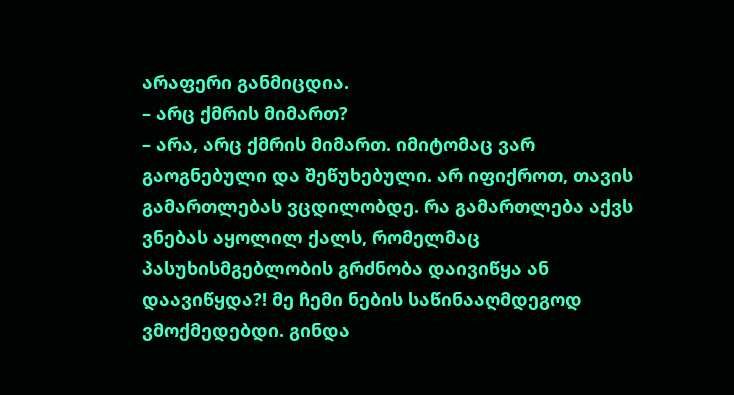არაფერი განმიცდია.
– არც ქმრის მიმართ?
– არა, არც ქმრის მიმართ. იმიტომაც ვარ გაოგნებული და შეწუხებული. არ იფიქროთ, თავის გამართლებას ვცდილობდე. რა გამართლება აქვს ვნებას აყოლილ ქალს, რომელმაც პასუხისმგებლობის გრძნობა დაივიწყა ან დაავიწყდა?! მე ჩემი ნების საწინააღმდეგოდ ვმოქმედებდი. გინდა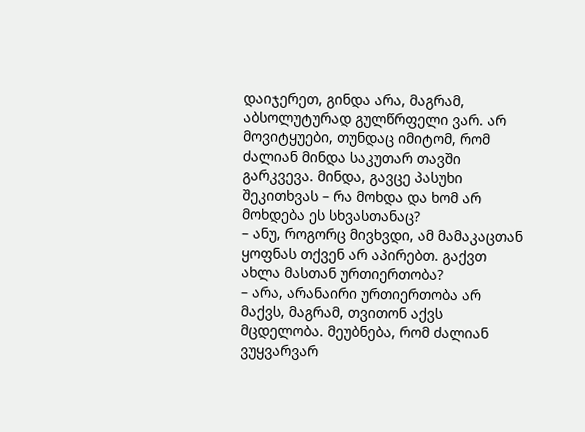დაიჯერეთ, გინდა არა, მაგრამ, აბსოლუტურად გულწრფელი ვარ. არ მოვიტყუები, თუნდაც იმიტომ, რომ ძალიან მინდა საკუთარ თავში გარკვევა. მინდა, გავცე პასუხი შეკითხვას – რა მოხდა და ხომ არ მოხდება ეს სხვასთანაც?
– ანუ, როგორც მივხვდი, ამ მამაკაცთან ყოფნას თქვენ არ აპირებთ. გაქვთ ახლა მასთან ურთიერთობა?
– არა, არანაირი ურთიერთობა არ მაქვს, მაგრამ, თვითონ აქვს მცდელობა. მეუბნება, რომ ძალიან ვუყვარვარ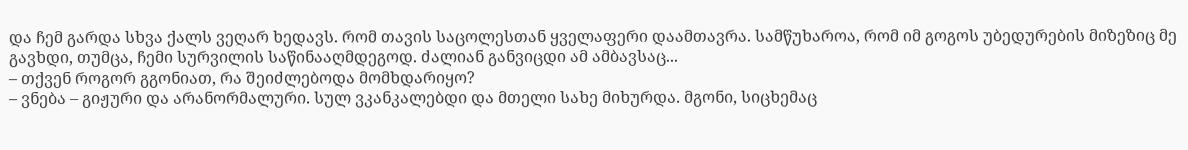და ჩემ გარდა სხვა ქალს ვეღარ ხედავს. რომ თავის საცოლესთან ყველაფერი დაამთავრა. სამწუხაროა, რომ იმ გოგოს უბედურების მიზეზიც მე გავხდი, თუმცა, ჩემი სურვილის საწინააღმდეგოდ. ძალიან განვიცდი ამ ამბავსაც...
– თქვენ როგორ გგონიათ, რა შეიძლებოდა მომხდარიყო?
– ვნება – გიჟური და არანორმალური. სულ ვკანკალებდი და მთელი სახე მიხურდა. მგონი, სიცხემაც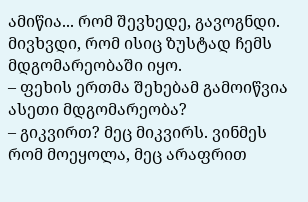ამიწია... რომ შევხედე, გავოგნდი. მივხვდი, რომ ისიც ზუსტად ჩემს მდგომარეობაში იყო.
– ფეხის ერთმა შეხებამ გამოიწვია ასეთი მდგომარეობა?
– გიკვირთ? მეც მიკვირს. ვინმეს რომ მოეყოლა, მეც არაფრით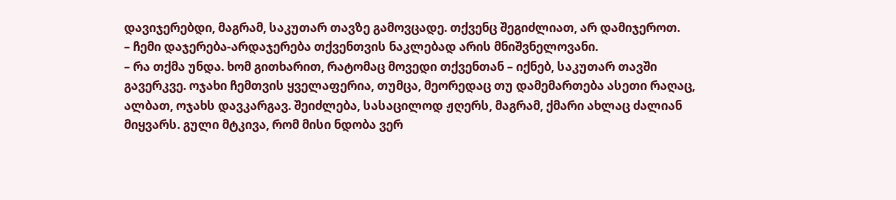დავიჯერებდი, მაგრამ, საკუთარ თავზე გამოვცადე. თქვენც შეგიძლიათ, არ დამიჯეროთ.
– ჩემი დაჯერება-არდაჯერება თქვენთვის ნაკლებად არის მნიშვნელოვანი.
– რა თქმა უნდა. ხომ გითხარით, რატომაც მოვედი თქვენთან – იქნებ, საკუთარ თავში გავერკვე. ოჯახი ჩემთვის ყველაფერია, თუმცა, მეორედაც თუ დამემართება ასეთი რაღაც, ალბათ, ოჯახს დავკარგავ. შეიძლება, სასაცილოდ ჟღერს, მაგრამ, ქმარი ახლაც ძალიან მიყვარს. გული მტკივა, რომ მისი ნდობა ვერ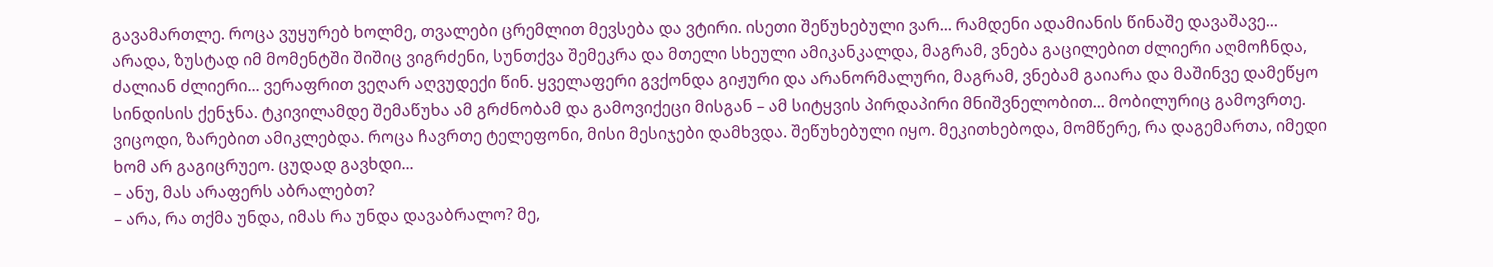გავამართლე. როცა ვუყურებ ხოლმე, თვალები ცრემლით მევსება და ვტირი. ისეთი შეწუხებული ვარ... რამდენი ადამიანის წინაშე დავაშავე... არადა, ზუსტად იმ მომენტში შიშიც ვიგრძენი, სუნთქვა შემეკრა და მთელი სხეული ამიკანკალდა, მაგრამ, ვნება გაცილებით ძლიერი აღმოჩნდა, ძალიან ძლიერი... ვერაფრით ვეღარ აღვუდექი წინ. ყველაფერი გვქონდა გიჟური და არანორმალური, მაგრამ, ვნებამ გაიარა და მაშინვე დამეწყო სინდისის ქენჯნა. ტკივილამდე შემაწუხა ამ გრძნობამ და გამოვიქეცი მისგან – ამ სიტყვის პირდაპირი მნიშვნელობით... მობილურიც გამოვრთე. ვიცოდი, ზარებით ამიკლებდა. როცა ჩავრთე ტელეფონი, მისი მესიჯები დამხვდა. შეწუხებული იყო. მეკითხებოდა, მომწერე, რა დაგემართა, იმედი ხომ არ გაგიცრუეო. ცუდად გავხდი...
– ანუ, მას არაფერს აბრალებთ?
– არა, რა თქმა უნდა, იმას რა უნდა დავაბრალო? მე,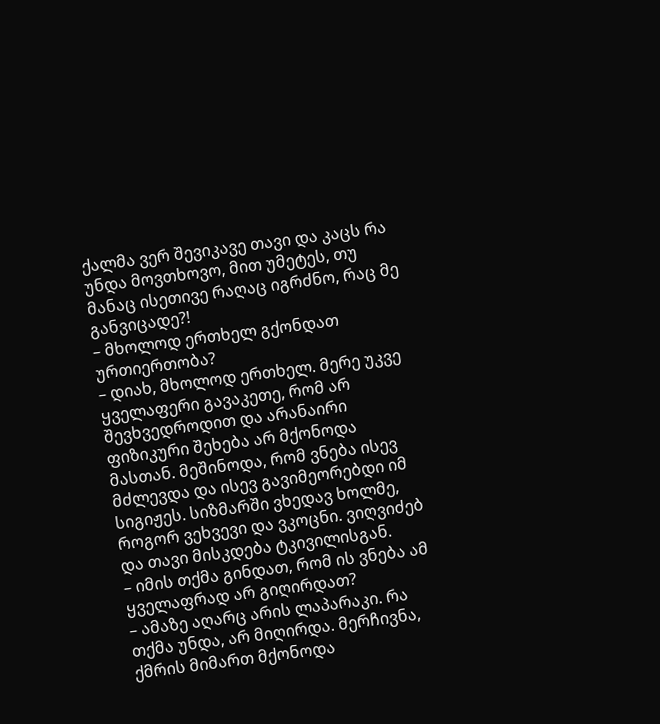ქალმა ვერ შევიკავე თავი და კაცს რა უნდა მოვთხოვო, მით უმეტეს, თუ მანაც ისეთივე რაღაც იგრძნო, რაც მე განვიცადე?!
– მხოლოდ ერთხელ გქონდათ ურთიერთობა?
– დიახ, მხოლოდ ერთხელ. მერე უკვე ყველაფერი გავაკეთე, რომ არ შევხვედროდით და არანაირი ფიზიკური შეხება არ მქონოდა მასთან. მეშინოდა, რომ ვნება ისევ მძლევდა და ისევ გავიმეორებდი იმ სიგიჟეს. სიზმარში ვხედავ ხოლმე, როგორ ვეხვევი და ვკოცნი. ვიღვიძებ და თავი მისკდება ტკივილისგან.
– იმის თქმა გინდათ, რომ ის ვნება ამ ყველაფრად არ გიღირდათ?
– ამაზე აღარც არის ლაპარაკი. რა თქმა უნდა, არ მიღირდა. მერჩივნა, ქმრის მიმართ მქონოდა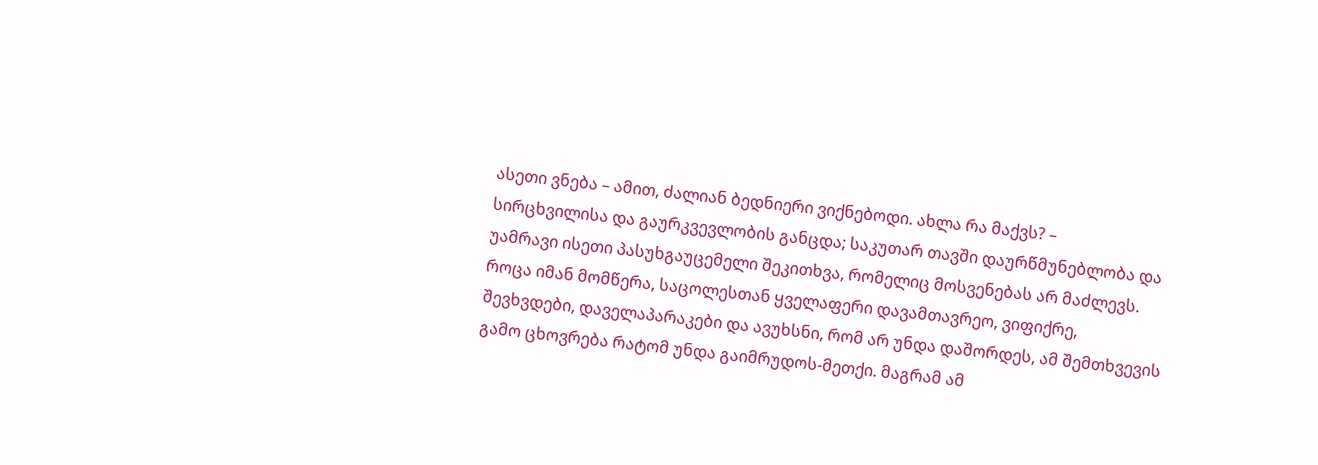ასეთი ვნება – ამით, ძალიან ბედნიერი ვიქნებოდი. ახლა რა მაქვს? – სირცხვილისა და გაურკვევლობის განცდა; საკუთარ თავში დაურწმუნებლობა და უამრავი ისეთი პასუხგაუცემელი შეკითხვა, რომელიც მოსვენებას არ მაძლევს. როცა იმან მომწერა, საცოლესთან ყველაფერი დავამთავრეო, ვიფიქრე, შევხვდები, დაველაპარაკები და ავუხსნი, რომ არ უნდა დაშორდეს, ამ შემთხვევის გამო ცხოვრება რატომ უნდა გაიმრუდოს-მეთქი. მაგრამ ამ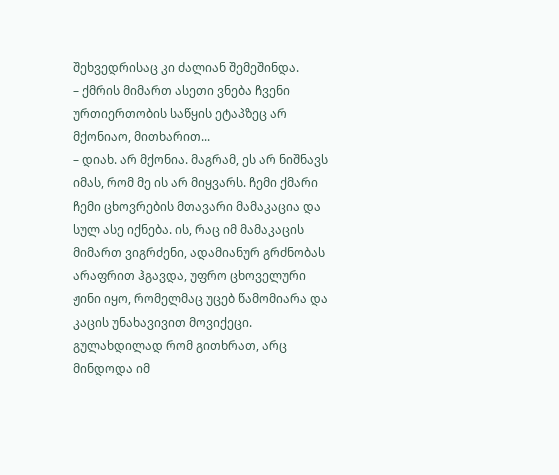შეხვედრისაც კი ძალიან შემეშინდა.
– ქმრის მიმართ ასეთი ვნება ჩვენი ურთიერთობის საწყის ეტაპზეც არ მქონიაო, მითხარით...
– დიახ. არ მქონია. მაგრამ, ეს არ ნიშნავს იმას, რომ მე ის არ მიყვარს. ჩემი ქმარი ჩემი ცხოვრების მთავარი მამაკაცია და სულ ასე იქნება. ის, რაც იმ მამაკაცის მიმართ ვიგრძენი, ადამიანურ გრძნობას არაფრით ჰგავდა, უფრო ცხოველური ჟინი იყო, რომელმაც უცებ წამომიარა და კაცის უნახავივით მოვიქეცი. გულახდილად რომ გითხრათ, არც მინდოდა იმ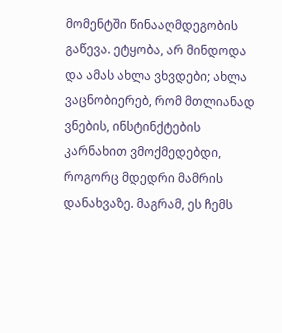მომენტში წინააღმდეგობის გაწევა. ეტყობა, არ მინდოდა და ამას ახლა ვხვდები; ახლა ვაცნობიერებ, რომ მთლიანად ვნების, ინსტინქტების კარნახით ვმოქმედებდი, როგორც მდედრი მამრის დანახვაზე. მაგრამ, ეს ჩემს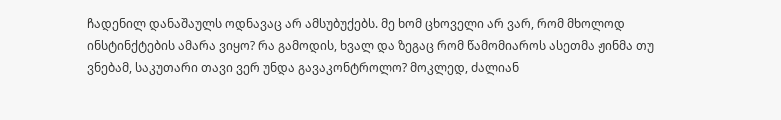ჩადენილ დანაშაულს ოდნავაც არ ამსუბუქებს. მე ხომ ცხოველი არ ვარ, რომ მხოლოდ ინსტინქტების ამარა ვიყო? რა გამოდის, ხვალ და ზეგაც რომ წამომიაროს ასეთმა ჟინმა თუ ვნებამ, საკუთარი თავი ვერ უნდა გავაკონტროლო? მოკლედ, ძალიან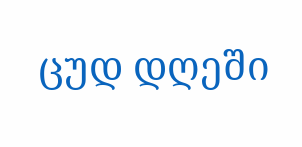ცუდ დღეში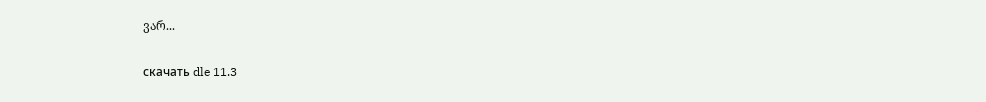ვარ...

скачать dle 11.3